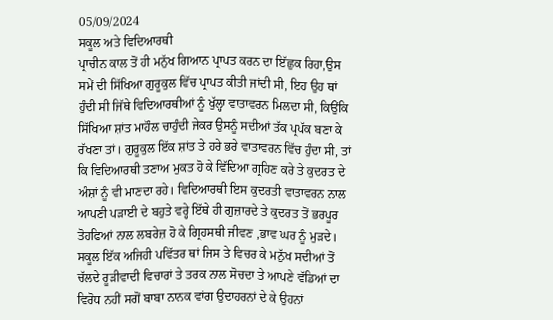05/09/2024
ਸਕੂਲ ਅਤੇ ਵਿਦਿਆਰਥੀ
ਪ੍ਰਾਚੀਨ ਕਾਲ ਤੋਂ ਹੀ ਮਨੁੱਖ ਗਿਆਨ ਪ੍ਰਾਪਤ ਕਰਨ ਦਾ ਇੱਛੁਕ ਰਿਹਾ,ਉਸ ਸਮੇਂ ਦੀ ਸਿੱਖਿਆ ਗੁਰੂਕੁਲ ਵਿੱਚ ਪ੍ਰਾਪਤ ਕੀਤੀ ਜਾਂਦੀ ਸੀ, ਇਹ ਉਹ ਥਾਂ ਹੁੰਦੀ ਸੀ ਜਿੱਥੇ ਵਿਦਿਆਰਥੀਆਂ ਨੂੰ ਖੁੱਲ੍ਹਾ ਵਾਤਾਵਰਨ ਮਿਲਦਾ ਸੀ, ਕਿਉਂਕਿ ਸਿੱਖਿਆ ਸ਼ਾਂਤ ਮਾਹੌਲ ਚਾਹੁੰਦੀ ਜੇਕਰ ਉਸਨੂੰ ਸਦੀਆਂ ਤੱਕ ਪ੍ਰਪੱਕ ਬਣਾ ਕੇ ਰੱਖਣਾ ਤਾਂ। ਗੁਰੂਕੁਲ ਇੱਕ ਸ਼ਾਂਤ ਤੇ ਹਰੇ ਭਰੇ ਵਾਤਾਵਰਨ ਵਿੱਚ ਹੁੰਦਾ ਸੀ, ਤਾਂ ਕਿ ਵਿਦਿਆਰਥੀ ਤਣਾਅ ਮੁਕਤ ਹੋ ਕੇ ਵਿੱਦਿਆ ਗ੍ਰਹਿਣ ਕਰੇ ਤੇ ਕੁਦਰਤ ਦੇ ਅੰਸ਼ਾਂ ਨੂੰ ਵੀ ਮਾਣਦਾ ਰਹੇ। ਵਿਦਿਆਰਥੀ ਇਸ ਕੁਦਰਤੀ ਵਾਤਾਵਰਨ ਨਾਲ ਆਪਣੀ ਪੜਾਈ ਦੇ ਬਹੁਤੇ ਵਰ੍ਹੇ ਇੱਥੇ ਹੀ ਗੁਜ਼ਾਰਦੇ ਤੇ ਕੁਦਰਤ ਤੋਂ ਭਰਪੂਰ ਤੋਹਫਿਆਂ ਨਾਲ ਲਬਰੇਜ਼ ਹੋ ਕੇ ਗ੍ਰਿਹਸਥੀ ਜੀਵਣ ,ਭਾਵ ਘਰ ਨੂੰ ਮੁੜਦੇ।
ਸਕੂਲ ਇੱਕ ਅਜਿਹੀ ਪਵਿੱਤਰ ਥਾਂ ਜਿਸ ਤੇ ਵਿਚਰ ਕੇ ਮਨੁੱਖ ਸਦੀਆਂ ਤੋਂ ਚੱਲਦੇ ਰੂੜੀਵਾਦੀ ਵਿਚਾਰਾਂ ਤੇ ਤਰਕ ਨਾਲ ਸੋਚਦਾ ਤੇ ਆਪਣੇ ਵੱਡਿਆਂ ਦਾ ਵਿਰੋਧ ਨਹੀਂ ਸਗੋਂ ਬਾਬਾ ਨਾਨਕ ਵਾਂਗ ਉਦਾਹਰਨਾਂ ਦੇ ਕੇ ਉਹਨਾਂ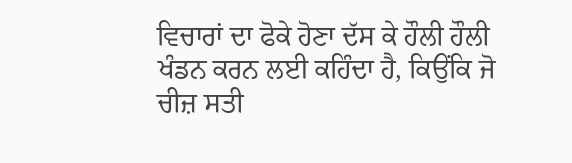ਵਿਚਾਰਾਂ ਦਾ ਫੋਕੇ ਹੋਣਾ ਦੱਸ ਕੇ ਹੌਲੀ ਹੌਲੀ ਖੰਡਨ ਕਰਨ ਲਈ ਕਹਿੰਦਾ ਹੈ, ਕਿਉਂਕਿ ਜੋ ਚੀਜ਼ ਸਤੀ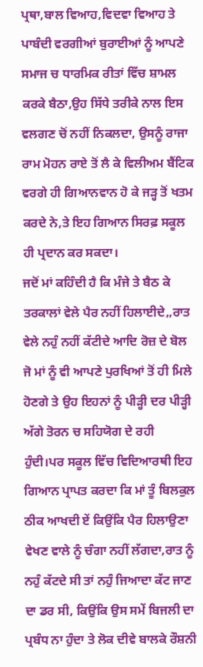ਪ੍ਰਥਾ,ਬਾਲ ਵਿਆਹ,ਵਿਦਵਾ ਵਿਆਹ ਤੇ ਪਾਬੰਦੀ ਵਰਗੀਆਂ ਬੁਰਾਈਆਂ ਨੂੰ ਆਪਣੇ ਸਮਾਜ ਚ ਧਾਰਮਿਕ ਰੀਤਾਂ ਵਿੱਚ ਸ਼ਾਮਲ ਕਰਕੇ ਬੈਠਾ,ਉਹ ਸਿੱਧੇ ਤਰੀਕੇ ਨਾਲ ਇਸ ਵਲਗਣ ਚੋਂ ਨਹੀਂ ਨਿਕਲਦਾ, ਉਸਨੂੰ ਰਾਜਾ ਰਾਮ ਮੋਹਨ ਰਾਏ ਤੋਂ ਲੈ ਕੇ ਵਿਲੀਅਮ ਬੈਂਟਿਕ ਵਰਗੇ ਹੀ ਗਿਆਨਵਾਨ ਹੋ ਕੇ ਜੜ੍ਹ ਤੋਂ ਖਤਮ ਕਰਦੇ ਨੇ,ਤੇ ਇਹ ਗਿਆਨ ਸਿਰਫ਼ ਸਕੂਲ ਹੀ ਪ੍ਰਦਾਨ ਕਰ ਸਕਦਾ।
ਜਦੋਂ ਮਾਂ ਕਹਿੰਦੀ ਹੈ ਕਿ ਮੰਜੇ ਤੇ ਬੈਠ ਕੇ ਤਰਕਾਲਾਂ ਵੇਲੇ ਪੈਰ ਨਹੀਂ ਹਿਲਾਈਦੇ,,ਰਾਤ ਵੇਲੇ ਨਹੁੰ ਨਹੀਂ ਕੱਟੀਦੇ ਆਦਿ ਰੋਜ਼ ਦੇ ਬੋਲ ਜੋ ਮਾਂ ਨੂੰ ਵੀ ਆਪਣੇ ਪੁਰਖਿਆਂ ਤੋਂ ਹੀ ਮਿਲੇ ਹੋਣਗੇ ਤੇ ਉਹ ਇਹਨਾਂ ਨੂੰ ਪੀੜ੍ਹੀ ਦਰ ਪੀੜ੍ਹੀ ਅੱਗੇ ਤੋਰਨ ਚ ਸਹਿਯੋਗ ਦੇ ਰਹੀ ਹੁੰਦੀ।ਪਰ ਸਕੂਲ ਵਿੱਚ ਵਿਦਿਆਰਥੀ ਇਹ ਗਿਆਨ ਪ੍ਰਾਪਤ ਕਰਦਾ ਕਿ ਮਾਂ ਤੂੰ ਬਿਲਕੁਲ ਠੀਕ ਆਖਦੀ ਏਂ ਕਿਉਂਕਿ ਪੈਰ ਹਿਲਾਉਣਾ ਵੇਖਣ ਵਾਲੇ ਨੂੰ ਚੰਗਾ ਨਹੀਂ ਲੱਗਦਾ,ਰਾਤ ਨੂੰ ਨਹੁੰ ਕੱਟਦੇ ਸੀ ਤਾਂ ਨਹੁੰ ਜਿਆਦਾ ਕੱਟ ਜਾਣ ਦਾ ਡਰ ਸੀ, ਕਿਉਂਕਿ ਉਸ ਸਮੇਂ ਬਿਜਲੀ ਦਾ ਪ੍ਰਬੰਧ ਨਾ ਹੁੰਦਾ ਤੇ ਲੋਕ ਦੀਵੇ ਬਾਲਕੇ ਰੌਸ਼ਨੀ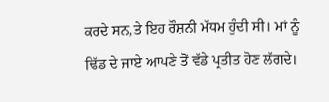ਕਰਦੇ ਸਨ,ਤੇ ਇਹ ਰੌਸ਼ਨੀ ਮੱਧਮ ਹੁੰਦੀ ਸੀ। ਮਾਂ ਨੂੰ ਢਿੱਡ ਦੇ ਜਾਏ ਆਪਣੇ ਤੋਂ ਵੱਡੇ ਪ੍ਰਤੀਤ ਹੋਣ ਲੱਗਦੇ।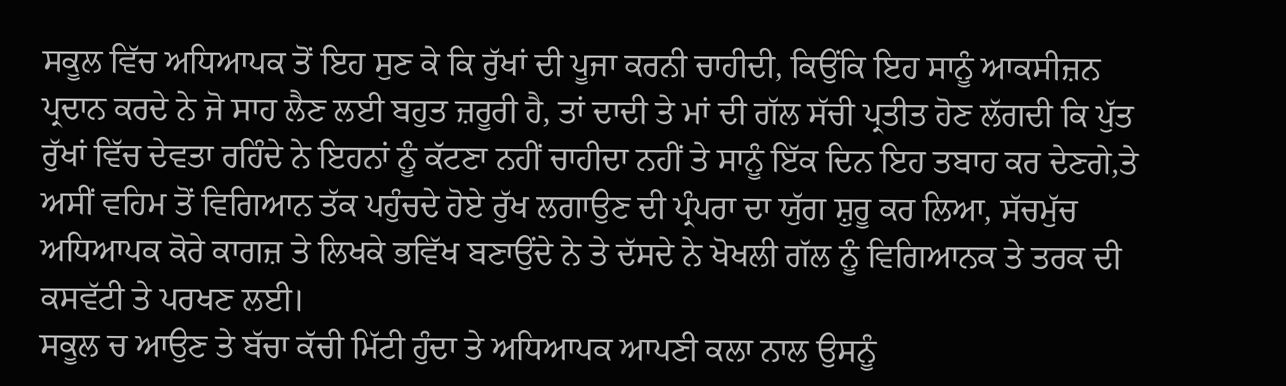ਸਕੂਲ ਵਿੱਚ ਅਧਿਆਪਕ ਤੋਂ ਇਹ ਸੁਣ ਕੇ ਕਿ ਰੁੱਖਾਂ ਦੀ ਪੂਜਾ ਕਰਨੀ ਚਾਹੀਦੀ, ਕਿਉਂਕਿ ਇਹ ਸਾਨੂੰ ਆਕਸੀਜ਼ਨ ਪ੍ਰਦਾਨ ਕਰਦੇ ਨੇ ਜੋ ਸਾਹ ਲੈਣ ਲਈ ਬਹੁਤ ਜ਼ਰੂਰੀ ਹੈ, ਤਾਂ ਦਾਦੀ ਤੇ ਮਾਂ ਦੀ ਗੱਲ ਸੱਚੀ ਪ੍ਰਤੀਤ ਹੋਣ ਲੱਗਦੀ ਕਿ ਪੁੱਤ ਰੁੱਖਾਂ ਵਿੱਚ ਦੇਵਤਾ ਰਹਿੰਦੇ ਨੇ ਇਹਨਾਂ ਨੂੰ ਕੱਟਣਾ ਨਹੀਂ ਚਾਹੀਦਾ ਨਹੀਂ ਤੇ ਸਾਨੂੰ ਇੱਕ ਦਿਨ ਇਹ ਤਬਾਹ ਕਰ ਦੇਣਗੇ,ਤੇ ਅਸੀਂ ਵਹਿਮ ਤੋਂ ਵਿਗਿਆਨ ਤੱਕ ਪਹੁੰਚਦੇ ਹੋਏ ਰੁੱਖ ਲਗਾਉਣ ਦੀ ਪ੍ਰੰਪਰਾ ਦਾ ਯੁੱਗ ਸ਼ੁਰੂ ਕਰ ਲਿਆ, ਸੱਚਮੁੱਚ ਅਧਿਆਪਕ ਕੋਰੇ ਕਾਗਜ਼ ਤੇ ਲਿਖਕੇ ਭਵਿੱਖ ਬਣਾਉਂਦੇ ਨੇ ਤੇ ਦੱਸਦੇ ਨੇ ਖੋਖਲੀ ਗੱਲ ਨੂੰ ਵਿਗਿਆਨਕ ਤੇ ਤਰਕ ਦੀ ਕਸਵੱਟੀ ਤੇ ਪਰਖਣ ਲਈ।
ਸਕੂਲ ਚ ਆਉਣ ਤੇ ਬੱਚਾ ਕੱਚੀ ਮਿੱਟੀ ਹੁੰਦਾ ਤੇ ਅਧਿਆਪਕ ਆਪਣੀ ਕਲਾ ਨਾਲ ਉਸਨੂੰ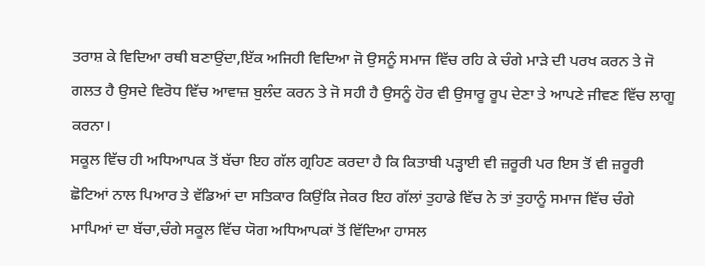ਤਰਾਸ਼ ਕੇ ਵਿਦਿਆ ਰਥੀ ਬਣਾਉਂਦਾ,ਇੱਕ ਅਜਿਹੀ ਵਿਦਿਆ ਜੋ ਉਸਨੂੰ ਸਮਾਜ ਵਿੱਚ ਰਹਿ ਕੇ ਚੰਗੇ ਮਾੜੇ ਦੀ ਪਰਖ ਕਰਨ ਤੇ ਜੋ ਗਲਤ ਹੈ ਉਸਦੇ ਵਿਰੋਧ ਵਿੱਚ ਆਵਾਜ਼ ਬੁਲੰਦ ਕਰਨ ਤੇ ਜੋ ਸਹੀ ਹੈ ਉਸਨੂੰ ਹੋਰ ਵੀ ਉਸਾਰੂ ਰੂਪ ਦੇਣਾ ਤੇ ਆਪਣੇ ਜੀਵਣ ਵਿੱਚ ਲਾਗੂ ਕਰਨਾ।
ਸਕੂਲ ਵਿੱਚ ਹੀ ਅਧਿਆਪਕ ਤੋਂ ਬੱਚਾ ਇਹ ਗੱਲ ਗ੍ਰਹਿਣ ਕਰਦਾ ਹੈ ਕਿ ਕਿਤਾਬੀ ਪੜ੍ਹਾਈ ਵੀ ਜ਼ਰੂਰੀ ਪਰ ਇਸ ਤੋਂ ਵੀ ਜ਼ਰੂਰੀ ਛੋਟਿਆਂ ਨਾਲ ਪਿਆਰ ਤੇ ਵੱਡਿਆਂ ਦਾ ਸਤਿਕਾਰ ਕਿਉਂਕਿ ਜੇਕਰ ਇਹ ਗੱਲਾਂ ਤੁਹਾਡੇ ਵਿੱਚ ਨੇ ਤਾਂ ਤੁਹਾਨੂੰ ਸਮਾਜ ਵਿੱਚ ਚੰਗੇ ਮਾਪਿਆਂ ਦਾ ਬੱਚਾ,ਚੰਗੇ ਸਕੂਲ ਵਿੱਚ ਯੋਗ ਅਧਿਆਪਕਾਂ ਤੋਂ ਵਿੱਦਿਆ ਹਾਸਲ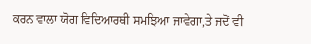ਕਰਨ ਵਾਲਾ ਯੋਗ ਵਿਦਿਆਰਥੀ ਸਮਝਿਆ ਜਾਵੇਗਾ,ਤੇ ਜਦੋਂ ਵੀ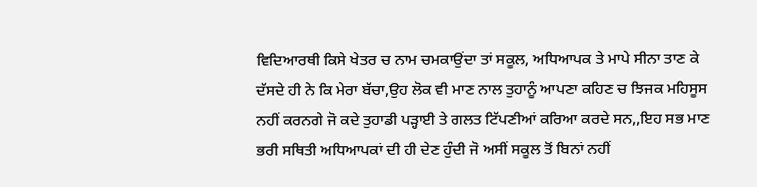ਵਿਦਿਆਰਥੀ ਕਿਸੇ ਖੇਤਰ ਚ ਨਾਮ ਚਮਕਾਉਂਦਾ ਤਾਂ ਸਕੂਲ, ਅਧਿਆਪਕ ਤੇ ਮਾਪੇ ਸੀਨਾ ਤਾਣ ਕੇ ਦੱਸਦੇ ਹੀ ਨੇ ਕਿ ਮੇਰਾ ਬੱਚਾ,ਉਹ ਲੋਕ ਵੀ ਮਾਣ ਨਾਲ ਤੁਹਾਨੂੰ ਆਪਣਾ ਕਹਿਣ ਚ ਝਿਜਕ ਮਹਿਸੂਸ ਨਹੀਂ ਕਰਨਗੇ ਜੋ ਕਦੇ ਤੁਹਾਡੀ ਪੜ੍ਹਾਈ ਤੇ ਗਲਤ ਟਿੱਪਣੀਆਂ ਕਰਿਆ ਕਰਦੇ ਸਨ,,ਇਹ ਸਭ ਮਾਣ ਭਰੀ ਸਥਿਤੀ ਅਧਿਆਪਕਾਂ ਦੀ ਹੀ ਦੇਣ ਹੁੰਦੀ ਜੋ ਅਸੀਂ ਸਕੂਲ ਤੋਂ ਬਿਨਾਂ ਨਹੀਂ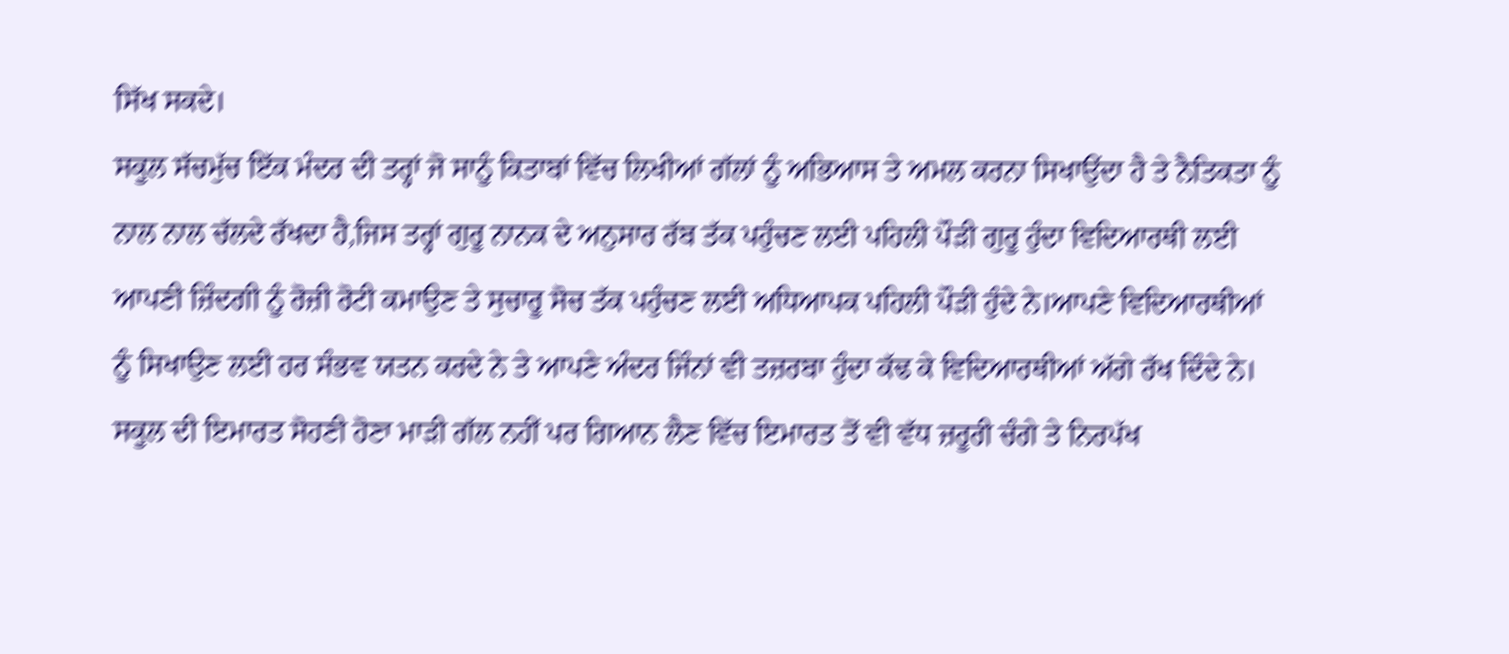ਸਿੱਖ ਸਕਦੇ।
ਸਕੂਲ ਸੱਚਮੁੱਚ ਇੱਕ ਮੰਦਰ ਦੀ ਤਰ੍ਹਾਂ ਜੋ ਸਾਨੂੰ ਕਿਤਾਬਾਂ ਵਿੱਚ ਲਿਖੀਆਂ ਗੱਲਾਂ ਨੂੰ ਅਭਿਆਸ ਤੇ ਅਮਲ ਕਰਨਾ ਸਿਖਾਉਂਦਾ ਹੈ ਤੇ ਨੈਤਿਕਤਾ ਨੂੰ ਨਾਲ ਨਾਲ ਚੱਲਦੇ ਰੱਖਦਾ ਹੈ,ਜਿਸ ਤਰ੍ਹਾਂ ਗੁਰੂ ਨਾਨਕ ਦੇ ਅਨੁਸਾਰ ਰੱਬ ਤੱਕ ਪਹੁੰਚਣ ਲਈ ਪਹਿਲੀ ਪੌੜੀ ਗੁਰੂ ਹੁੰਦਾ ਵਿਦਿਆਰਥੀ ਲਈ ਆਪਣੀ ਜ਼ਿੰਦਗੀ ਨੂੰ ਰੋਜ਼ੀ ਰੋਟੀ ਕਮਾਉਣ ਤੇ ਸੁਚਾਰੂ ਸੋਚ ਤੱਕ ਪਹੁੰਚਣ ਲਈ ਅਧਿਆਪਕ ਪਹਿਲੀ ਪੌੜੀ ਹੁੰਦੇ ਨੇ।ਆਪਣੇ ਵਿਦਿਆਰਥੀਆਂ ਨੂੰ ਸਿਖਾਉਣ ਲਈ ਹਰ ਸੰਭਵ ਯਤਨ ਕਰਦੇ ਨੇ ਤੇ ਆਪਣੇ ਅੰਦਰ ਜਿੰਨਾਂ ਵੀ ਤਜ਼ਰਬਾ ਹੁੰਦਾ ਕੱਢ ਕੇ ਵਿਦਿਆਰਥੀਆਂ ਅੱਗੇ ਰੱਖ ਦਿੰਦੇ ਨੇ। ਸਕੂਲ ਦੀ ਇਮਾਰਤ ਸੋਹਣੀ ਹੋਣਾ ਮਾੜੀ ਗੱਲ ਨਹੀਂ ਪਰ ਗਿਆਨ ਲੈਣ ਵਿੱਚ ਇਮਾਰਤ ਤੋਂ ਵੀ ਵੱਧ ਜ਼ਰੂਰੀ ਚੰਗੇ ਤੇ ਨਿਰਪੱਖ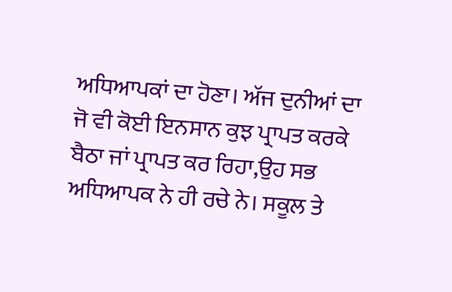ਅਧਿਆਪਕਾਂ ਦਾ ਹੋਣਾ। ਅੱਜ ਦੁਨੀਆਂ ਦਾ ਜੋ ਵੀ ਕੋਈ ਇਨਸਾਨ ਕੁਝ ਪ੍ਰਾਪਤ ਕਰਕੇ ਬੈਠਾ ਜਾਂ ਪ੍ਰਾਪਤ ਕਰ ਰਿਹਾ,ਉਹ ਸਭ ਅਧਿਆਪਕ ਨੇ ਹੀ ਰਚੇ ਨੇ। ਸਕੂਲ ਤੇ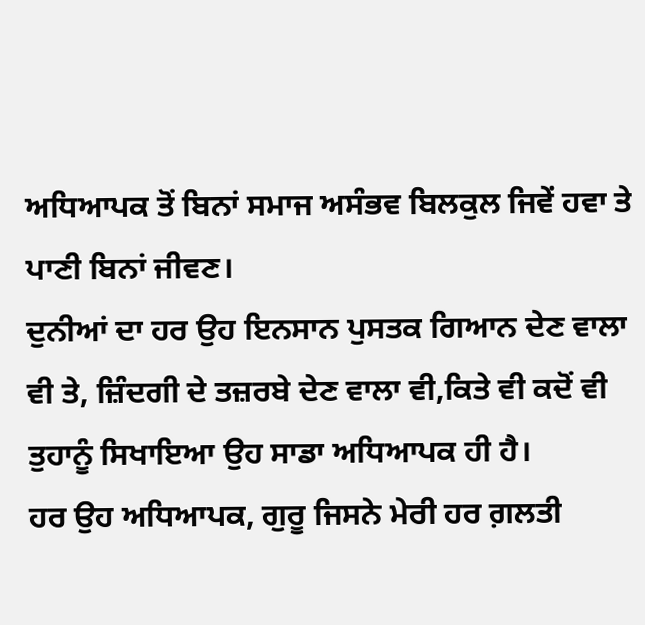ਅਧਿਆਪਕ ਤੋਂ ਬਿਨਾਂ ਸਮਾਜ ਅਸੰਭਵ ਬਿਲਕੁਲ ਜਿਵੇਂ ਹਵਾ ਤੇ ਪਾਣੀ ਬਿਨਾਂ ਜੀਵਣ।
ਦੁਨੀਆਂ ਦਾ ਹਰ ਉਹ ਇਨਸਾਨ ਪੁਸਤਕ ਗਿਆਨ ਦੇਣ ਵਾਲਾ ਵੀ ਤੇ, ਜ਼ਿੰਦਗੀ ਦੇ ਤਜ਼ਰਬੇ ਦੇਣ ਵਾਲਾ ਵੀ,ਕਿਤੇ ਵੀ ਕਦੋਂ ਵੀ ਤੁਹਾਨੂੰ ਸਿਖਾਇਆ ਉਹ ਸਾਡਾ ਅਧਿਆਪਕ ਹੀ ਹੈ।
ਹਰ ਉਹ ਅਧਿਆਪਕ, ਗੁਰੂ ਜਿਸਨੇ ਮੇਰੀ ਹਰ ਗ਼ਲਤੀ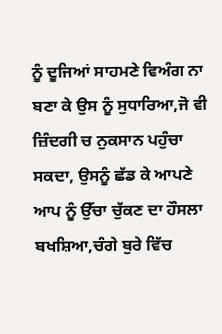ਨੂੰ ਦੂਜਿਆਂ ਸਾਹਮਣੇ ਵਿਅੰਗ ਨਾ ਬਣਾ ਕੇ ਉਸ ਨੂੰ ਸੁਧਾਰਿਆ,ਜੋ ਵੀ ਜ਼ਿੰਦਗੀ ਚ ਨੁਕਸਾਨ ਪਹੁੰਚਾ ਸਕਦਾ, ਉਸਨੂੰ ਛੱਡ ਕੇ ਆਪਣੇ ਆਪ ਨੂੰ ਉੱਚਾ ਚੁੱਕਣ ਦਾ ਹੌਸਲਾ ਬਖਸ਼ਿਆ,ਚੰਗੇ ਬੁਰੇ ਵਿੱਚ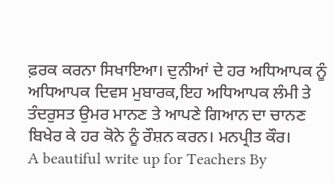ਫ਼ਰਕ ਕਰਨਾ ਸਿਖਾਇਆ। ਦੁਨੀਆਂ ਦੇ ਹਰ ਅਧਿਆਪਕ ਨੂੰ ਅਧਿਆਪਕ ਦਿਵਸ ਮੁਬਾਰਕ,ਇਹ ਅਧਿਆਪਕ ਲੰਮੀ ਤੇ ਤੰਦਰੁਸਤ ਉਮਰ ਮਾਨਣ ਤੇ ਆਪਣੇ ਗਿਆਨ ਦਾ ਚਾਨਣ ਬਿਖੇਰ ਕੇ ਹਰ ਕੋਨੇ ਨੂੰ ਰੌਸ਼ਨ ਕਰਨ। ਮਨਪ੍ਰੀਤ ਕੌਰ।
A beautiful write up for Teachers By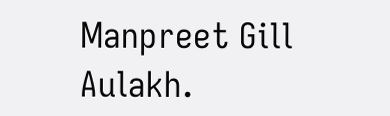Manpreet Gill Aulakh.